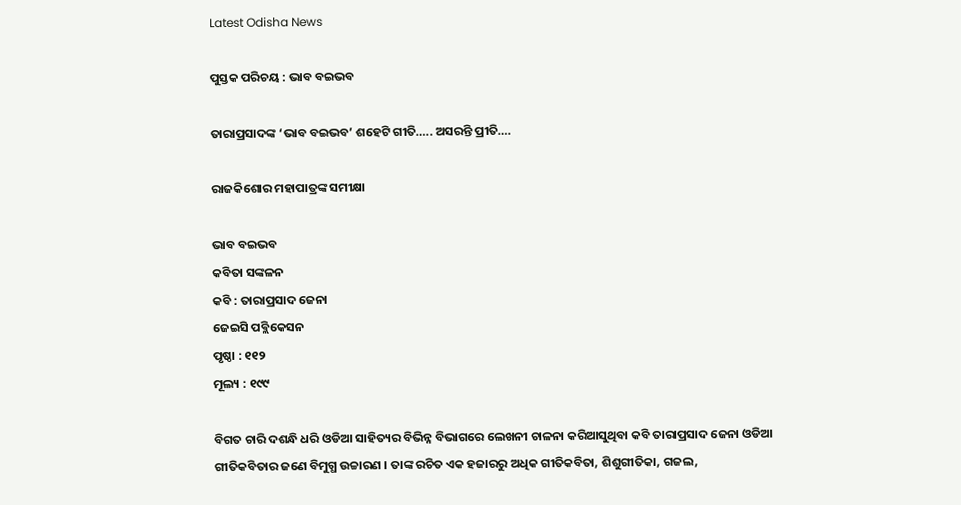Latest Odisha News

ପୁସ୍ତକ ପରିଚୟ : ଭାବ ବଇଭବ

ତାରାପ୍ରସାଦଙ୍କ ‘ଭାବ ବଇଭବ’ ଶହେଟି ଗୀତି….. ଅସରନ୍ତି ପ୍ରୀତି….

ରାଜକିଶୋର ମହାପାତ୍ରଙ୍କ ସମୀକ୍ଷା

ଭାବ ବଇଭବ
କବିତା ସଙ୍କଳନ
କବି : ତାରାପ୍ରସାଦ ଜେନା
ଜେଇସି ପବ୍ଲିକେସନ
ପୃଷ୍ଠା : ୧୧୨
ମୂଲ୍ୟ : ୧୯୯

ବିଗତ ଚାରି ଦଶନ୍ଧି ଧରି ଓଡିଆ ସାହିତ୍ୟର ବିଭିନ୍ନ ବିଭାଗରେ ଲେଖନୀ ଚାଳନା କରିଆସୁଥିବା କବି ତାରାପ୍ରସାଦ ଜେନା ଓଡିଆ ଗୀତିକବିତାର ଜଣେ ବିମୁଗ୍ଧ ଉଚ୍ଚାରଣ । ତାଙ୍କ ରଚିତ ଏକ ହଜାରରୁ ଅଧିକ ଗୀତିକବିତା, ଶିଶୁଗୀତିକା, ଗଜଲ,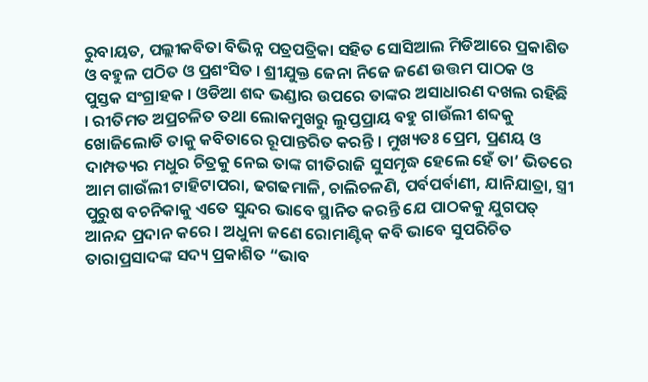ରୁବାୟତ, ପଲ୍ଲୀକବିତା ବିଭିନ୍ନ ପତ୍ରପତ୍ରିକା ସହିତ ସୋସିଆଲ ମିଡିଆରେ ପ୍ରକାଶିତ ଓ ବହୁଳ ପଠିତ ଓ ପ୍ରଶଂସିତ । ଶ୍ରୀଯୁକ୍ତ ଜେନା ନିଜେ ଜଣେ ଉତ୍ତମ ପାଠକ ଓ ପୁସ୍ତକ ସଂଗ୍ରାହକ । ଓଡିଆ ଶବ୍ଦ ଭଣ୍ଡାର ଉପରେ ତାଙ୍କର ଅସାଧାରଣ ଦଖଲ ରହିଛି । ରୀତିମତ ଅପ୍ରଚଳିତ ତଥା ଲୋକମୁଖରୁ ଲୁପ୍ତପ୍ରାୟ ବହୁ ଗାଉଁଲୀ ଶବ୍ଦକୁ ଖୋଜିଲୋଡି ତାକୁ କବିତାରେ ରୂପାନ୍ତରିତ କରନ୍ତି । ମୁଖ୍ୟତଃ ପ୍ରେମ, ପ୍ରଣୟ ଓ ଦାମ୍ପତ୍ୟର ମଧୁର ଚିତ୍ରକୁ ନେଇ ତାଙ୍କ ଗୀତିରାଜି ସୁସମୃଦ୍ଧ ହେଲେ ହେଁ ତା’ ଭିତରେ ଆମ ଗାଉଁଲୀ ଟାହିଟାପରା, ଢଗଢମାଳି, ଚାଲିଚଳଣି, ପର୍ବପର୍ବାଣୀ, ଯାନିଯାତ୍ରା, ସ୍ତ୍ରୀ ପୁରୁଷ ବଚନିକାକୁ ଏତେ ସୁନ୍ଦର ଭାବେ ସ୍ଥାନିତ କରନ୍ତି ଯେ ପାଠକକୁ ଯୁଗପତ୍ ଆନନ୍ଦ ପ୍ରଦାନ କରେ । ଅଧୁନା ଜଣେ ରୋମାଣ୍ଟିକ୍ କବି ଭାବେ ସୁପରିଚିତ ତାରାପ୍ରସାଦଙ୍କ ସଦ୍ୟ ପ୍ରକାଶିତ “ଭାବ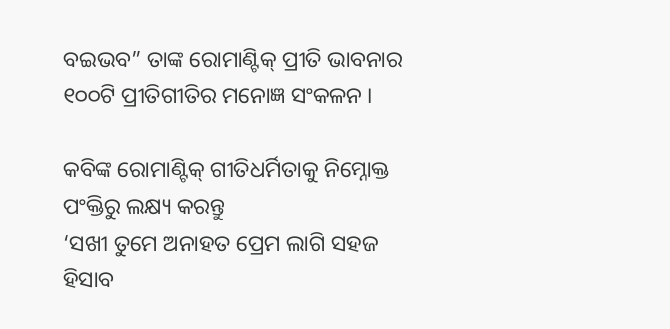ବଇଭବ” ତାଙ୍କ ରୋମାଣ୍ଟିକ୍ ପ୍ରୀତି ଭାବନାର ୧୦୦ଟି ପ୍ରୀତିଗୀତିର ମନୋଜ୍ଞ ସଂକଳନ ।

କବିଙ୍କ ରୋମାଣ୍ଟିକ୍ ଗୀତିଧର୍ମିତାକୁ ନିମ୍ନୋକ୍ତ ପଂକ୍ତିରୁ ଲକ୍ଷ୍ୟ କରନ୍ତୁ
‘ସଖୀ ତୁମେ ଅନାହତ ପ୍ରେମ ଲାଗି ସହଜ ହିସାବ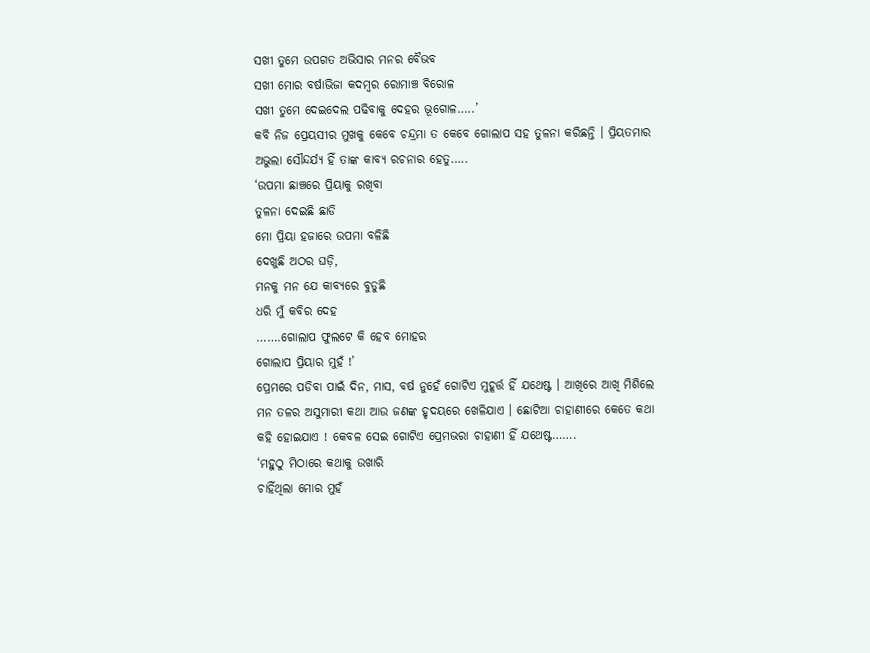ସଖୀ ତୁମେ ଉପଗତ ଅଭିସାର ମନର ବୈଭବ
ସଖୀ ମୋର ବର୍ଷାଭିଜା କଦମ୍ବର ରୋମାଞ୍ଚ ବିରୋଳ
ସଖୀ ତୁମେ ଦେଇଦେଲ ପଢିବାକୁ ଦେହର ଭୂଗୋଳ…..’
କବି ନିଜ ପ୍ରେୟସୀର ମୁଖକୁ କେବେ ଚନ୍ଦ୍ରମା ତ କେବେ ଗୋଲାପ ସହ ତୁଳନା କରିଛନ୍ତି । ପ୍ରିୟତମାର ଅଭୁଲା ସୌନ୍ଦର୍ଯ୍ୟ ହିଁ ତାଙ୍କ କାବ୍ୟ ରଚନାର ହେତୁ…..
‘ଉପମା ଛାଞ୍ଚରେ ପ୍ରିୟାକୁ ରଖିବା
ତୁଳନା ଦେଇଛି ଛାଡି
ମୋ ପ୍ରିୟା ହଜାରେ ଉପମା ବଳିଛି
ଦେଖୁଛି ଅଠର ଘଡ଼ି,
ମନକୁ ମନ ଯେ କାବ୍ୟରେ ବୁଡୁଛି
ଧରି ମୁଁ କବିର ଦେହ
…….ଗୋଲାପ ଫୁଲଟେ କି ହେବ ମୋହର
ଗୋଲାପ ପ୍ରିୟାର ମୁହଁ !’
ପ୍ରେମରେ ପଡିବା ପାଇଁ ଦିନ, ମାସ, ବର୍ଷ ନୁହେଁ ଗୋଟିଏ ମୁହୂର୍ତ୍ତ ହିଁ ଯଥେଷ୍ଟ । ଆଖିରେ ଆଖି ମିଶିଲେ ମନ ତଳର ଅସୁମାରୀ କଥା ଆଉ ଜଣଙ୍କ ହୃଦୟରେ ଖେଳିଯାଏ । ଛୋଟିଆ ଚାହାଣୀରେ କେତେ କଥା କହି ହୋଇଯାଏ ! କେବଳ ସେଇ ଗୋଟିଏ ପ୍ରେମଭରା ଚାହାଣୀ ହିଁ ଯଥେଷ୍ଟ…….
‘ମହୁଠୁ ମିଠାରେ କଥାକୁ ଉଖାରି
ଚାହିଁଥିଲା ମୋର ମୁହଁ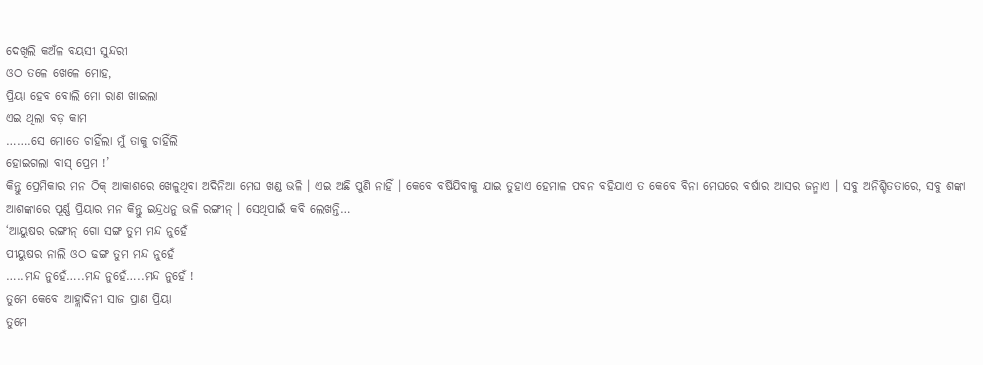ଦେଖିଲି କଅଁଳ ବୟସୀ ସୁନ୍ଦରୀ
ଓଠ ତଳେ ଖେଳେ ମୋହ,
ପ୍ରିୟା ହେବ ବୋଲି ମୋ ରାଣ ଖାଇଲା
ଏଇ ଥିଲା ବଡ଼ କାମ
…….ସେ ମୋତେ ଚାହିଁଲା ମୁଁ ତାକୁ ଚାହିଁଲି
ହୋଇଗଲା ବାସ୍ ପ୍ରେମ !’
କିନ୍ତୁ ପ୍ରେମିକାର ମନ ଠିକ୍ ଆକାଶରେ ଖେଳୁଥିବା ଅଦିନିଆ ମେଘ ଖଣ୍ଡ ଭଳି । ଏଇ ଅଛି ପୁଣି ନାହିଁ । କେବେ ବର୍ଷିଯିବାକୁ ଯାଇ ତୁହାଏ ହେମାଳ ପବନ ବହିଯାଏ ତ କେବେ ବିନା ମେଘରେ ବର୍ଷାର ଆସର ଜନ୍ମାଏ । ସବୁ ଅନିଶ୍ଚିତତାରେ, ସବୁ ଶଙ୍କା ଆଶଙ୍କାରେ ପୂର୍ଣ୍ଣ ପ୍ରିୟାର ମନ କିନ୍ତୁ ଇନ୍ଦ୍ରଧନୁ ଭଳି ରଙ୍ଗୀନ୍ । ସେଥିପାଇଁ କବି ଲେଖନ୍ତି…
‘ଆୟୁଷର ରଙ୍ଗୀନ୍ ଗୋ ସଙ୍ଗ ତୁମ ମନ୍ଦ ନୁହେଁ
ପୀୟୁଷର ନାଲି ଓଠ ଢଙ୍ଗ ତୁମ ମନ୍ଦ ନୁହେଁ
…..ମନ୍ଦ ନୁହେଁ…..ମନ୍ଦ ନୁହେଁ…..ମନ୍ଦ ନୁହେଁ !
ତୁମେ କେବେ ଆହ୍ଲାଦିନୀ ସାଜ ପ୍ରାଣ ପ୍ରିୟା
ତୁମେ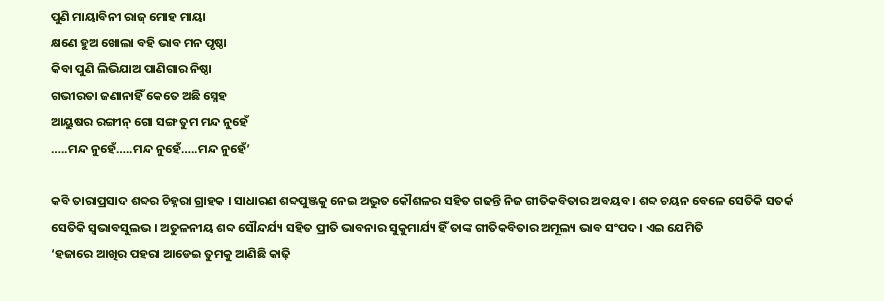ପୁଣି ମାୟାବିନୀ ରାଜ୍ ମୋହ ମାୟା
କ୍ଷଣେ ହୁଅ ଖୋଲା ବହି ଭାବ ମନ ପୃଷ୍ଠା
କିବା ପୁଣି ଲିଭିଯାଅ ପାଣିଗାର ନିଷ୍ଠା
ଗଭୀରତା ଜଣାନାହିଁ କେତେ ଅଛି ସ୍ନେହ
ଆୟୁଷର ରଙ୍ଗୀନ୍ ଗୋ ସଙ୍ଗ ତୁମ ମନ୍ଦ ନୁହେଁ
…..ମନ୍ଦ ନୁହେଁ…..ମନ୍ଦ ନୁହେଁ…..ମନ୍ଦ ନୁହେଁ’

କବି ତାରାପ୍ରସାଦ ଶବ୍ଦର ଚିହ୍ନରା ଗ୍ରାହକ । ସାଧାରଣ ଶବ୍ଦପୁଞ୍ଜକୁ ନେଇ ଅଦ୍ଭୁତ କୌଶଳର ସହିତ ଗଢନ୍ତି ନିଜ ଗୀତିକବିତାର ଅବୟବ । ଶବ୍ଦ ଚୟନ ବେଳେ ସେତିକି ସତର୍କ ସେତିକି ସ୍ବଭାବସୁଲଭ । ଅତୁଳନୀୟ ଶବ୍ଦ ସୌନ୍ଦର୍ଯ୍ୟ ସହିତ ପ୍ରୀତି ଭାବନାର ସୁକୁମାର୍ଯ୍ୟ ହିଁ ତାଙ୍କ ଗୀତିକବିତାର ଅମୂଲ୍ୟ ଭାବ ସଂପଦ । ଏଇ ଯେମିତି
‘ହଜାରେ ଆଖିର ପହରା ଆଡେଇ ତୁମକୁ ଆଣିଛି କାଢ଼ି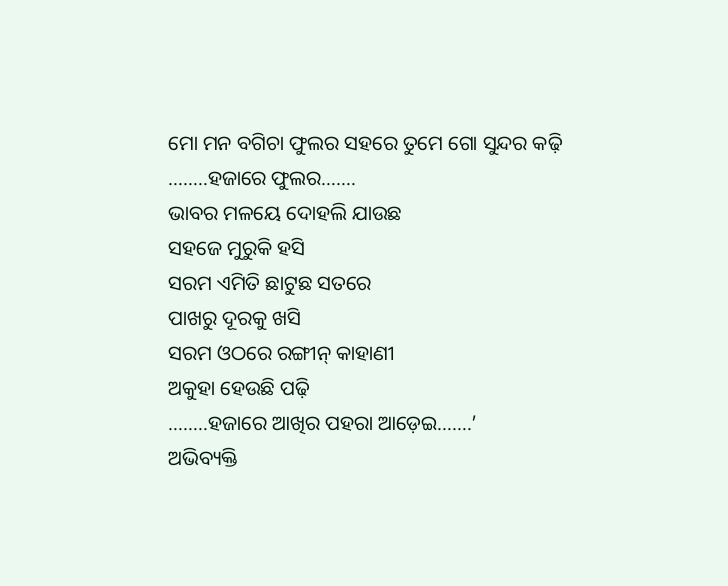ମୋ ମନ ବଗିଚା ଫୁଲର ସହରେ ତୁମେ ଗୋ ସୁନ୍ଦର କଢ଼ି
……..ହଜାରେ ଫୁଲର…….
ଭାବର ମଳୟେ ଦୋହଲି ଯାଉଛ
ସହଜେ ମୁରୁକି ହସି
ସରମ ଏମିତି ଛାଟୁଛ ସତରେ
ପାଖରୁ ଦୂରକୁ ଖସି
ସରମ ଓଠରେ ରଙ୍ଗୀନ୍ କାହାଣୀ
ଅକୁହା ହେଉଛି ପଢ଼ି
……..ହଜାରେ ଆଖିର ପହରା ଆଡ଼େଇ…….’
ଅଭିବ୍ୟକ୍ତି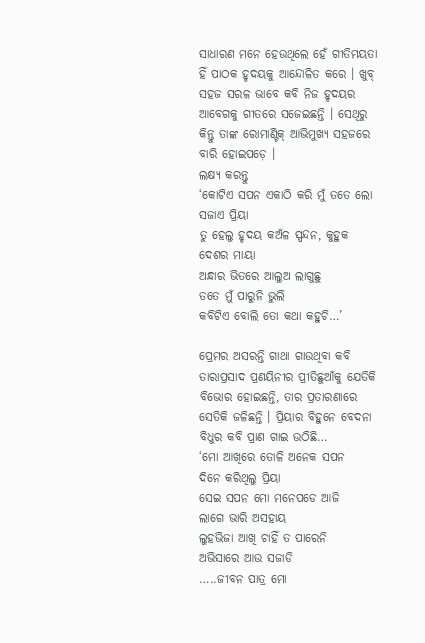ସାଧାରଣ ମନେ ହେଉଥିଲେ ହେଁ ଗୀତିମୟତା ହିଁ ପାଠକ ହୃଦୟକୁ ଆନ୍ଦୋଳିତ କରେ । ଖୁବ୍ ସହଜ ସରଳ ଭାବେ କବି ନିଜ ହୃଦୟର ଆବେଗକୁ ଗୀତରେ ସଜେଇଛନ୍ତି । ସେଥିରୁ କିନ୍ତୁ ତାଙ୍କ ରୋମାଣ୍ଟିକ୍ ଆଭିମୁଖ୍ୟ ସହଜରେ ବାରି ହୋଇପଡ଼େ ।
ଲକ୍ଷ୍ୟ କରନ୍ତୁ
‘କୋଟିଏ ସପନ ଏକାଠି କରି ମୁଁ ତତେ ଲୋ ସଜାଏ ପ୍ରିୟା
ତୁ ହେଲୁ ହୃଦୟ କଅଁଳ ସ୍ପନ୍ଦନ, କୁହୁକ ଦେଶର ମାୟା
ଅନ୍ଧାର ଭିତରେ ଆଲୁଅ ଲାଗୁଛୁ
ତତେ ମୁଁ ପାରୁନି ଭୁଲି
କବିଟିଏ ବୋଲି ତୋ କଥା କହୁଚି…’

ପ୍ରେମର ଅସରନ୍ତି ଗାଥା ଗାଉଥିବା କବି ତାରାପ୍ରସାଦ ପ୍ରଣୟିନୀର ପ୍ରୀତିଛୁଆଁକୁ ଯେତିକି ବିଭୋର ହୋଇଛନ୍ତି, ତାର ପ୍ରତାରଣାରେ ସେତିକି ଜଳିଛନ୍ତି । ପ୍ରିୟାର ବିହୁନେ ବେଦନା ବିଧୁର କବି ପ୍ରାଣ ଗାଇ ଉଠିଛି…
‘ମୋ ଆଖିରେ ତୋଳି ଅନେକ ସପନ
ଦିନେ କରିଥିଲୁ ପ୍ରିୟା
ସେଇ ସପନ ମୋ ମନେପଡେ ଆଜି
ଲାଗେ ଭାରି ଅସହାୟ
ଲୁହଭିଜା ଆଖି ଚାହିଁ ତ ପାରେନି
ଅଭିସାରେ ଆଉ ସଜାଡି
…..ଜୀବନ ପାତ୍ର ମୋ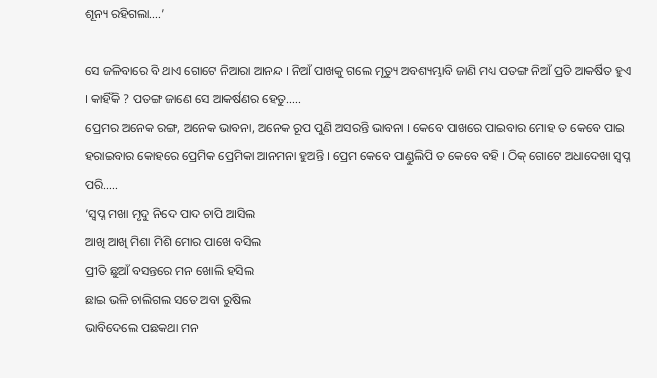ଶୂନ୍ୟ ରହିଗଲା….’

ସେ ଜଳିବାରେ ବି ଥାଏ ଗୋଟେ ନିଆରା ଆନନ୍ଦ । ନିଆଁ ପାଖକୁ ଗଲେ ମୃତ୍ୟୁ ଅବଶ୍ୟମ୍ଭାବି ଜାଣି ମଧ୍ୟ ପତଙ୍ଗ ନିଆଁ ପ୍ରତି ଆକର୍ଷିତ ହୁଏ । କାହିଁକି ? ପତଙ୍ଗ ଜାଣେ ସେ ଆକର୍ଷଣର ହେତୁ…..
ପ୍ରେମର ଅନେକ ରଙ୍ଗ, ଅନେକ ଭାବନା, ଅନେକ ରୂପ ପୁଣି ଅସରନ୍ତି ଭାବନା । କେବେ ପାଖରେ ପାଇବାର ମୋହ ତ କେବେ ପାଇ ହରାଇବାର କୋହରେ ପ୍ରେମିକ ପ୍ରେମିକା ଆନମନା ହୁଅନ୍ତି । ପ୍ରେମ କେବେ ପାଣ୍ଡୁଲିପି ତ କେବେ ବହି । ଠିକ୍ ଗୋଟେ ଅଧାଦେଖା ସ୍ବପ୍ନ ପରି…..
‘ସ୍ବପ୍ନ ମଖା ମୃଦୁ ନିଦେ ପାଦ ଚାପି ଆସିଲ
ଆଖି ଆଖି ମିଶା ମିଶି ମୋର ପାଖେ ବସିଲ
ପ୍ରୀତି ଛୁଆଁ ବସନ୍ତରେ ମନ ଖୋଲି ହସିଲ
ଛାଇ ଭଳି ଚାଲିଗଲ ସତେ ଅବା ରୁଷିଲ
ଭାବିଦେଲେ ପଛକଥା ମନ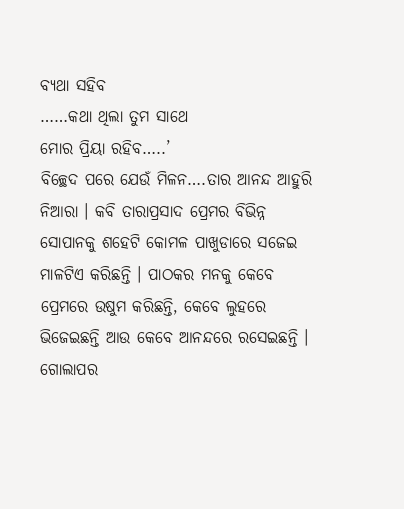ବ୍ୟଥା ସହିବ
……କଥା ଥିଲା ତୁମ ସାଥେ
ମୋର ପ୍ରିୟା ରହିବ…..’
ବିଚ୍ଛେଦ ପରେ ଯେଉଁ ମିଳନ….ତାର ଆନନ୍ଦ ଆହୁରି ନିଆରା । କବି ତାରାପ୍ରସାଦ ପ୍ରେମର ବିଭିନ୍ନ ସୋପାନକୁ ଶହେଟି କୋମଳ ପାଖୁଡାରେ ସଜେଇ ମାଳଟିଏ କରିଛନ୍ତି । ପାଠକର ମନକୁ କେବେ ପ୍ରେମରେ ଉଷୁମ କରିଛନ୍ତି, କେବେ ଲୁହରେ ଭିଜେଇଛନ୍ତି ଆଉ କେବେ ଆନନ୍ଦରେ ରସେଇଛନ୍ତି । ଗୋଲାପର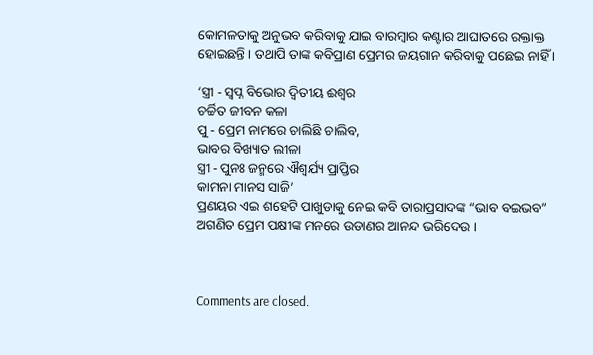କୋମଳତାକୁ ଅନୁଭବ କରିବାକୁ ଯାଇ ବାରମ୍ବାର କଣ୍ଟାର ଆଘାତରେ ରକ୍ତାକ୍ତ ହୋଇଛନ୍ତି । ତଥାପି ତାଙ୍କ କବିପ୍ରାଣ ପ୍ରେମର ଜୟଗାନ କରିବାକୁ ପଛେଇ ନାହିଁ ।

‘ସ୍ତ୍ରୀ ‐ ସ୍ବପ୍ନ ବିଭୋର ଦ୍ବିତୀୟ ଈଶ୍ବର
ଚର୍ଚ୍ଚିତ ଜୀବନ କଳା
ପୁ ‐ ପ୍ରେମ ନାମରେ ଚାଲିଛି ଚାଲିବ,
ଭାବର ବିଖ୍ୟାତ ଲୀଳା
ସ୍ତ୍ରୀ ‐ ପୁନଃ ଜନ୍ମରେ ଐଶ୍ବର୍ଯ୍ୟ ପ୍ରାପ୍ତିର
କାମନା ମାନସ ସାଜି’
ପ୍ରଣୟର ଏଇ ଶହେଟି ପାଖୁଡାକୁ ନେଇ କବି ତାରାପ୍ରସାଦଙ୍କ “ଭାବ ବଇଭବ” ଅଗଣିତ ପ୍ରେମ ପକ୍ଷୀଙ୍କ ମନରେ ଉଡାଣର ଆନନ୍ଦ ଭରିଦେଉ ।



Comments are closed.